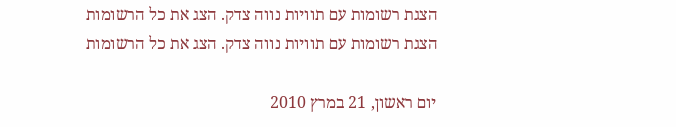הצגת רשומות עם תוויות נווה צדק. הצג את כל הרשומות
הצגת רשומות עם תוויות נווה צדק. הצג את כל הרשומות

יום ראשון, 21 במרץ 2010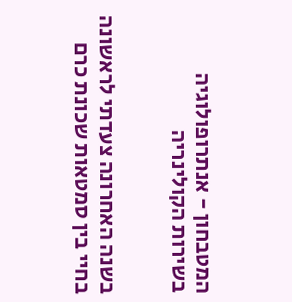המטבחון - אנתרופולוגיה בשירות הקולינריה


בשנה האחרונה צעדתי לראשונה בחיי בין סמטאות שכונת כרם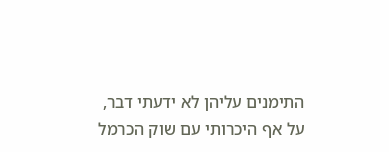התימנים עליהן לא ידעתי דבר, על אף היכרותי עם שוק הכרמל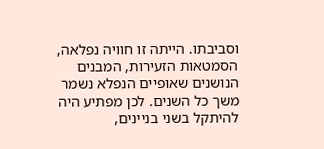וסביבתו. הייתה זו חוויה נפלאה, הסמטאות הזעירות, המבנים הנושנים שאופיים הנפלא נשמר משך כל השנים. לכן מפתיע היה להיתקל בשני בניינים,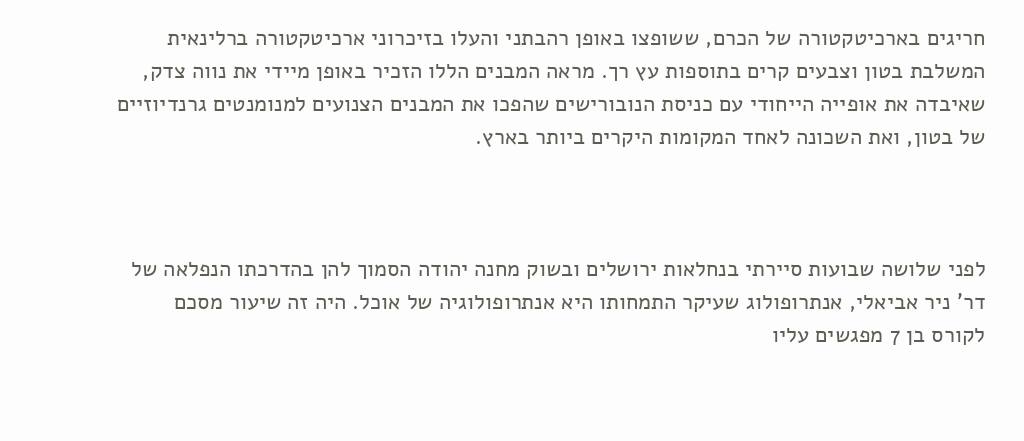חריגים בארכיטקטורה של הכרם, ששופצו באופן רהבתני והעלו בזיכרוני ארכיטקטורה ברלינאית המשלבת בטון וצבעים קרים בתוספות עץ רך. מראה המבנים הללו הזכיר באופן מיידי את נווה צדק, שאיבדה את אופייה הייחודי עם כניסת הנובורישים שהפכו את המבנים הצנועים למנומנטים גרנדיוזיים של בטון, ואת השכונה לאחד המקומות היקרים ביותר בארץ.



לפני שלושה שבועות סיירתי בנחלאות ירושלים ובשוק מחנה יהודה הסמוך להן בהדרכתו הנפלאה של דר' ניר אביאלי, אנתרופולוג שעיקר התמחותו היא אנתרופולוגיה של אוכל. היה זה שיעור מסכם לקורס בן 7 מפגשים עליו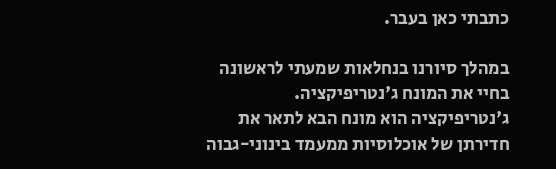כתבתי כאן בעבר.

במהלך סיורנו בנחלאות שמעתי לראשונה בחיי את המונח ג'נטריפיקציה. ג'נטריפיקציה הוא מונח הבא לתאר את חדירתן של אוכלוסיות ממעמד בינוני-גבוה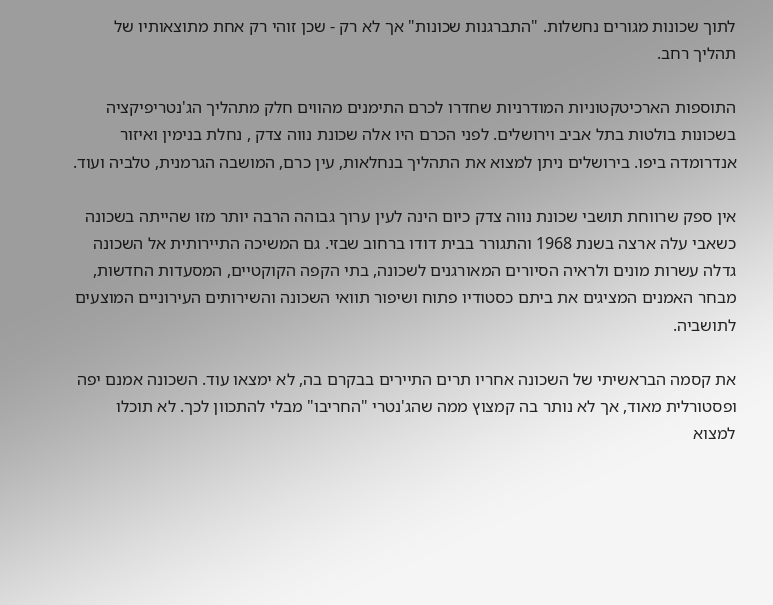לתוך שכונות מגורים נחשלות. "התברגנות שכונות" אך לא רק - שכן זוהי רק אחת מתוצאותיו של תהליך רחב.

התוספות הארכיטקטוניות המודרניות שחדרו לכרם התימנים מהווים חלק מתהליך הג'נטריפיקציה בשכונות בולטות בתל אביב וירושלים. לפני הכרם היו אלה שכונת נווה צדק , נחלת בנימין ואיזור אנדרומדה ביפו. בירושלים ניתן למצוא את התהליך בנחלאות, עין כרם, המושבה הגרמנית, טלביה ועוד.

אין ספק שרווחת תושבי שכונת נווה צדק כיום הינה לעין ערוך גבוהה הרבה יותר מזו שהייתה בשכונה כשאבי עלה ארצה בשנת 1968 והתגורר בבית דודו ברחוב שבזי. גם המשיכה התיירותית אל השכונה גדלה עשרות מונים ולראיה הסיורים המאורגנים לשכונה, בתי הקפה הקוקטיים, המסעדות החדשות, מבחר האמנים המציגים את ביתם כסטודיו פתוח ושיפור תוואי השכונה והשירותים העירוניים המוצעים לתושביה.

את קסמה הבראשיתי של השכונה אחריו תרים התיירים בבקרם בה, לא ימצאו עוד. השכונה אמנם יפה ופסטורלית מאוד, אך לא נותר בה קמצוץ ממה שהג'נטרי "החריבו" מבלי להתכוון לכך. לא תוכלו למצוא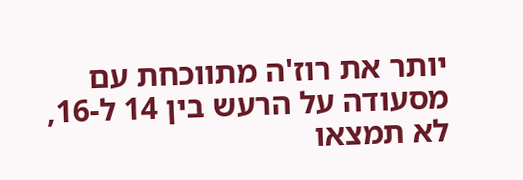יותר את רוז'ה מתווכחת עם מסעודה על הרעש בין 14 ל-16, לא תמצאו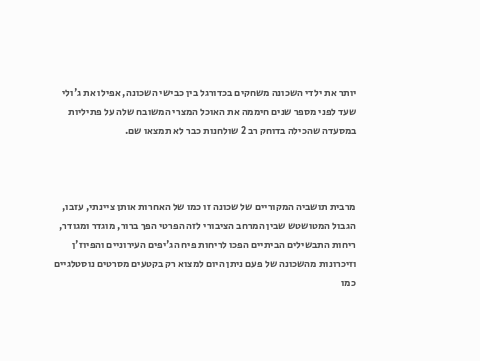יותר את ילדי השכונה משחקים בכדורגל בין כבישי השכונה, אפילו את ג'ולי שעד לפני מספר שנים חיממה את האוכל המצרי המשובח שלה על פתיליות במסעדה שהכילה בדוחק רב 2 שולחנות כבר לא תמצאו שם.



מרבית תושביה המקוריים של שכונה זו כמו של האחרות אותן ציינתי, עזבו, הגבול המטושטש שבין המרחב הציבורי לזה הפרטי הפך ברור, מוגדר ומגודר, ריחות התבשילים הביתיים הפכו לריחות פיח הג'יפים העירוניים והפיוז'ן וזיכרונות מהשכונה של פעם ניתן היום למצוא רק בקטעים מסרטים נוסטלגיים כמו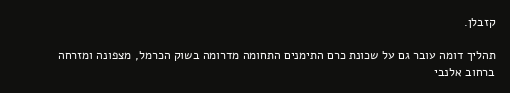קזבלן.

תהליך דומה עובר גם על שכונת כרם התימנים התחומה מדרומה בשוק הכרמל, מצפונה ומזרחה ברחוב אלנבי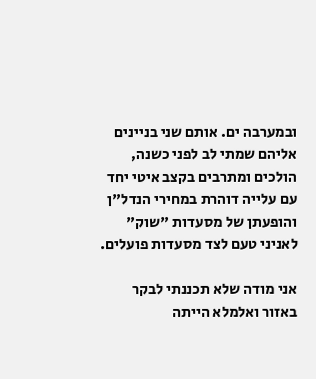ובמערבה ים. אותם שני בניינים אליהם שמתי לב לפני כשנה, הולכים ומתרבים בקצב איטי יחד עם עלייה דוהרת במחירי הנדל"ן והופעתן של מסעדות "שוק" לאניני טעם לצד מסעדות פועלים.

אני מודה שלא תכננתי לבקר באזור ואלמלא הייתה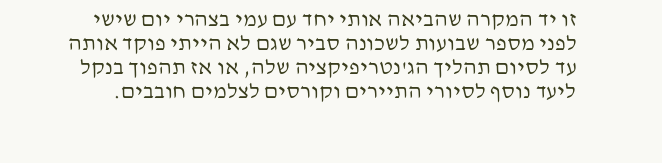זו יד המקרה שהביאה אותי יחד עם עמי בצהרי יום שישי לפני מספר שבועות לשכונה סביר שגם לא הייתי פוקד אותה עד לסיום תהליך הג'נטריפיקציה שלה, או אז תהפוך בנקל ליעד נוסף לסיורי התיירים וקורסים לצלמים חובבים.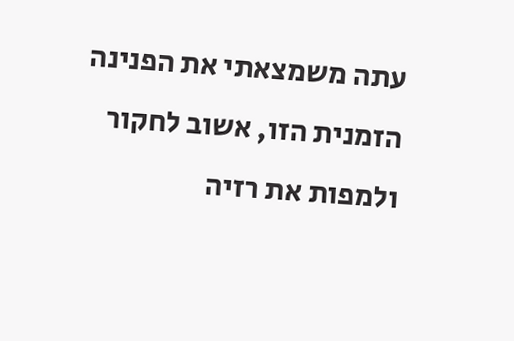עתה משמצאתי את הפנינה הזמנית הזו, אשוב לחקור ולמפות את רזיה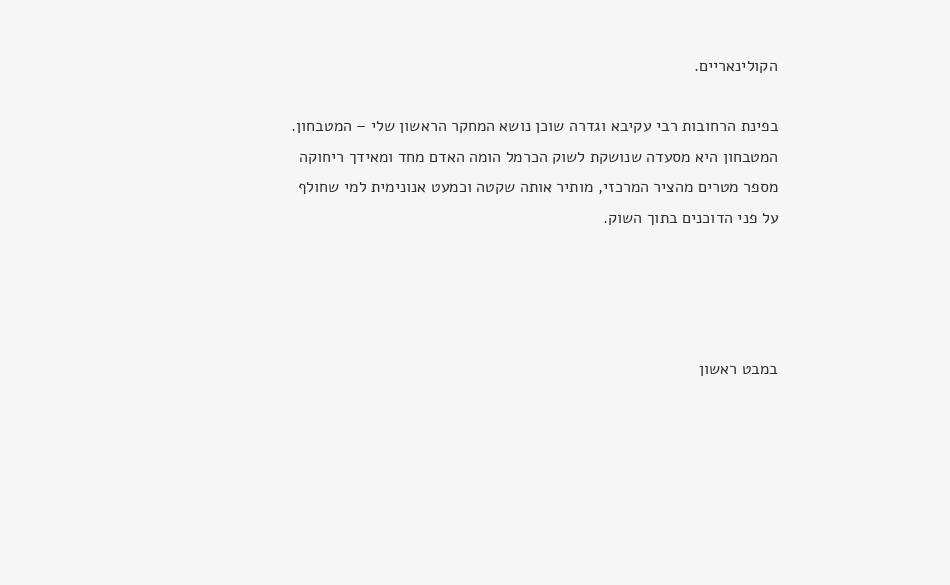הקולינאריים.

בפינת הרחובות רבי עקיבא וגדרה שוכן נושא המחקר הראשון שלי – המטבחון. המטבחון היא מסעדה שנושקת לשוק הכרמל הומה האדם מחד ומאידך ריחוקה מספר מטרים מהציר המרכזי, מותיר אותה שקטה וכמעט אנונימית למי שחולף על פני הדוכנים בתוך השוק.




במבט ראשון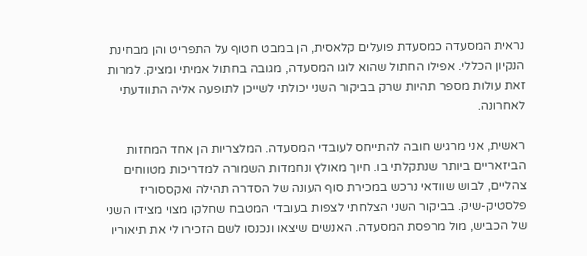נראית המסעדה כמסעדת פועלים קלאסית, הן במבט חטוף על התפריט והן מבחינת הנקיון הכללי. אפילו החתול שהוא לוגו המסעדה, מגובה בחתול אמיתי ומציק. למרות זאת עולות מספר תהיות שרק בביקור השני יכולתי לשייכן לתופעה אליה התוודעתי לאחרונה.

ראשית, אני מרגיש חובה להתייחס לעובדי המסעדה. המלצריות הן אחד המחזות הביזאריים ביותר שנתקלתי בו. חיוך מאולץ ונחמדות השמורה למדריכות מטווחים צהליים, לבוש שוודאי נרכש במכירת סוף העונה של הסדרה תהילה ואקססוריז פלסטיק-שיק. בביקור השני הצלחתי לצפות בעובדי המטבח שחלקו מצוי מצידו השני של הכביש, מול מרפסת המסעדה. האנשים שיצאו ונכנסו לשם הזכירו לי את תיאוריו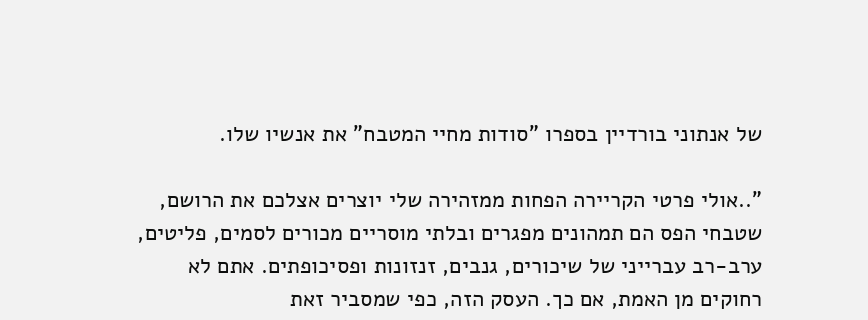של אנתוני בורדיין בספרו "סודות מחיי המטבח" את אנשיו שלו.

"..אולי פרטי הקריירה הפחות ממזהירה שלי יוצרים אצלכם את הרושם, שטבחי הפס הם תמהונים מפגרים ובלתי מוסריים מכורים לסמים, פליטים, ערב-רב עברייני של שיכורים, גנבים, זנזונות ופסיכופתים. אתם לא רחוקים מן האמת, אם כך. העסק הזה, כפי שמסביר זאת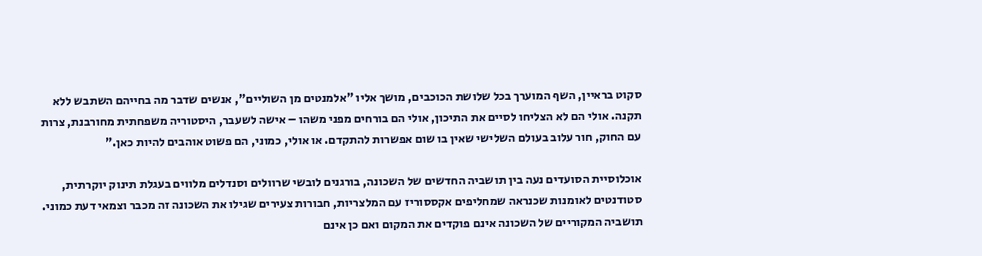סקוט בראיין, השף המוערך בכל שלושת הכוכבים, מושך אליו "אלמנטים מן השוליים", אנשים שדבר מה בחייהם השתבש ללא תקנה. אולי הם לא הצליחו לסיים את התיכון, אולי הם בורחים מפני משהו – אישה לשעבר, היסטוריה משפחתית מחורבנת, צרות עם החוק, חור עלוב בעולם השלישי שאין בו שום אפשרות להתקדם. או אולי, כמוני, הם פשוט אוהבים להיות כאן."

אוכלוסיית הסועדים נעה בין תושביה החדשים של השכונה, בורגנים לובשי שרוולים וסנדלים מלווים בעגלת תינוק יוקרתית, סטודנטים לאומנות שכנראה שמחליפים אקססוריז עם המלצריות, חבורות צעירים שגילו את השכונה זה מכבר וצמאי דעת כמוני. תושביה המקוריים של השכונה אינם פוקדים את המקום ואם כן אינם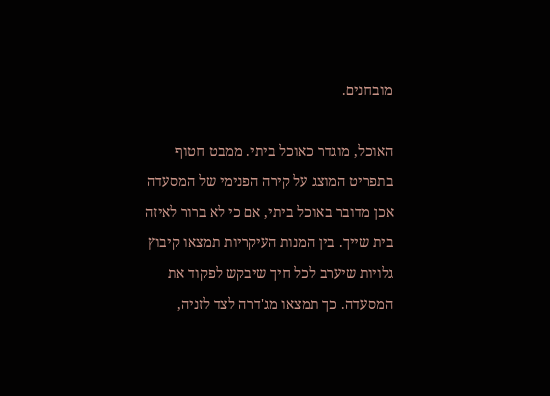מובחנים.

האוכל, מוגדר כאוכל ביתי. ממבט חטוף בתפריט המוצג על קירה הפנימי של המסעדה אכן מדובר באוכל ביתי, אם כי לא ברור לאיזה בית שייך. בין המנות העיקריות תמצאו קיבוץ גלויות שיערב לכל חיך שיבקש לפקוד את המסעדה. כך תמצאו מג'דרה לצד לזניה,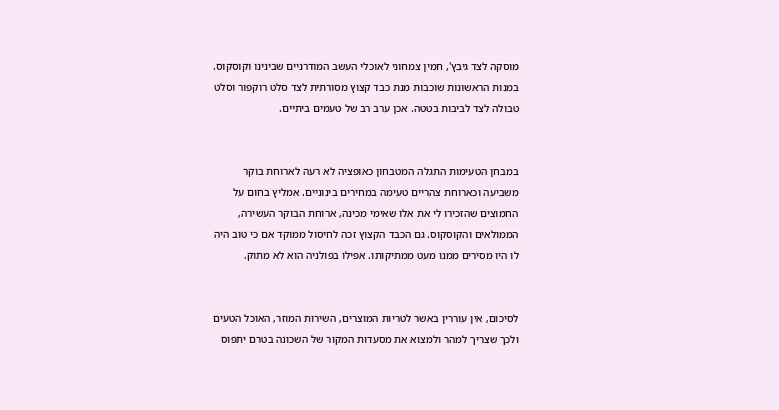מוסקה לצד גיבץ', חמין צמחוני לאוכלי העשב המודרניים שבינינו וקוסקוס. במנות הראשונות שוכבות מנת כבד קצוץ מסורתית לצד סלט רוקפור וסלט טבולה לצד לביבות בטטה. אכן ערב רב של טעמים ביתיים.


במבחן הטעימות התגלה המטבחון כאופציה לא רעה לארוחת בוקר משביעה וכארוחת צהריים טעימה במחירים בינוניים. אמליץ בחום על החמוצים שהזכירו לי את אלו שאימי מכינה, ארוחת הבוקר העשירה, הממולאים והקוסקוס. גם הכבד הקצוץ זכה לחיסול ממוקד אם כי טוב היה לו היו מסירים ממנו מעט ממתיקותו. אפילו בפולניה הוא לא מתוק.


לסיכום, אין עוררין באשר לטריות המוצרים, השירות המוזר, האוכל הטעים ולכך שצריך למהר ולמצוא את מסעדות המקור של השכונה בטרם יתפוס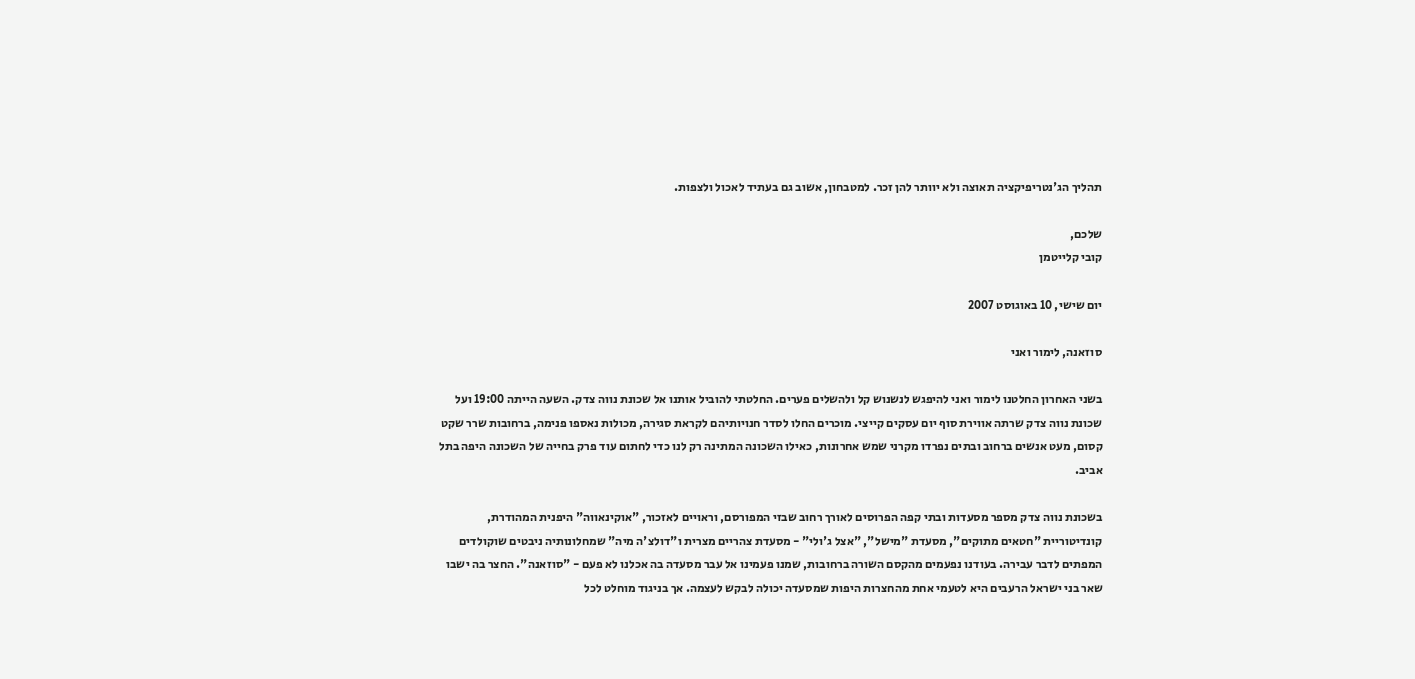תהליך הג'נטריפיקציה תאוצה ולא יוותר להן זכר. למטבחון, אשוב גם בעתיד לאכול ולצפות.

שלכם,
קובי קלייטמן

יום שישי, 10 באוגוסט 2007

סוזאנה, לימור ואני

בשני האחרון החלטנו לימור ואני להיפגש לנשנוש קל ולהשלים פערים. החלטתי להוביל אותנו אל שכונת נווה צדק. השעה הייתה 19:00 ועל שכונת נווה צדק שרתה אווירת סוף יום עסקים קייצי. מוכרים החלו לסדר חנויותיהם לקראת סגירה, מכולות נאספו פנימה, ברחובות שרר שקט קסום, מעט אנשים ברחוב ובתים נפרדו מקרני שמש אחרונות, כאילו השכונה המתינה רק לנו כדי לחתום עוד פרק בחייה של השכונה היפה בתל אביב.

בשכונת נווה צדק מספר מסעדות ובתי קפה הפרוסים לאורך רחוב שבזי המפורסם, וראויים לאזכור, "אוקינאווה" היפנית המהודרת, קונדיטוריית "חטאים מתוקים", מסעדת "מישל", "אצל ג'ולי" - מסעדת צהריים מצרית ו"דולצ'ה מיה" שמחלונותיה ניבטים שוקולדים המפתים לדבר עבירה. בעודנו נפעמים מהקסם השורה ברחובות, שמנו פעמינו אל עבר מסעדה בה אכלנו לא פעם - "סוזאנה". החצר בה ישבו שאר בני ישראל הרעבים היא לטעמי אחת מהחצרות היפות שמסעדה יכולה לבקש לעצמה. אך בניגוד מוחלט לכל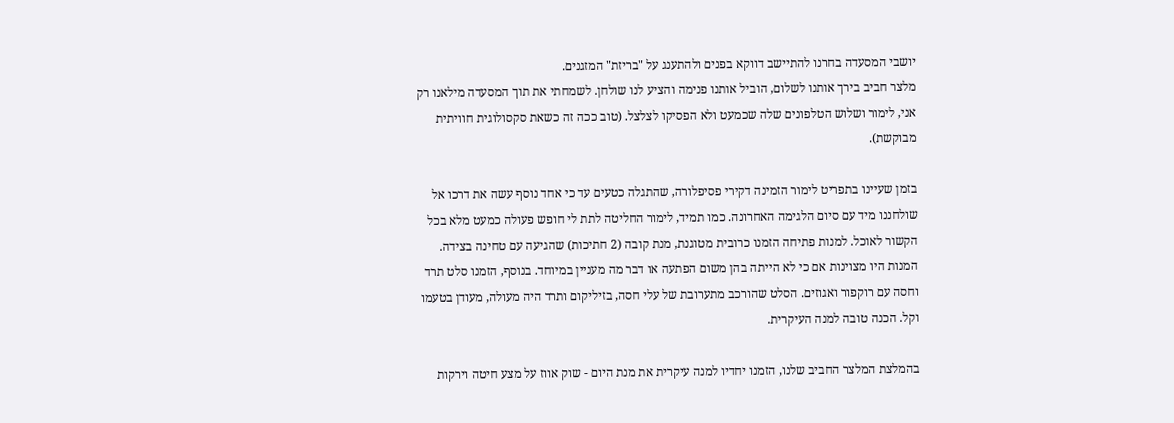יושבי המסעדה בחרנו להתיישב דווקא בפנים ולהתענג על "בריזת" המזגנים.
מלצר חביב בירך אותנו לשלום, הוביל אותנו פנימה והציע לנו שולחן. לשמחתי את תוך המסעדה מילאנו רק אני, לימור ושלוש הטלפונים שלה שכמעט ולא הפסיקו לצלצל. (טוב ככה זה כשאת סקסולוגית חוויתית מבוקשת).

בזמן שעיינו בתפריט לימור הזמינה דקירי פסיפלורה, שהתגלה כטעים עד כי אחד נוסף עשה את דרכו אל שולחננו מיד עם סיום הלגימה האחרונה. כמו תמיד, לימור החליטה לתת לי חופש פעולה כמעט מלא בכל הקשור לאוכל. למנות פתיחה הזמנו כרובית מטוגנת, מנת קובה (2 חתיכות) שהגיעה עם טחינה בצידה. המנות היו מצוינות אם כי לא הייתה בהן משום הפתעה או דבר מה מעניין במיוחד. בנוסף, הזמנו סלט תרד וחסה עם רוקפור ואגוזים. הסלט שהורכב מתערובת של עלי חסה, בזיליקום ותרד היה מעולה, מעודן בטעמו וקל. הכנה טובה למנה העיקרית.

בהמלצת המלצר החביב שלנו, הזמנו יחדיו למנה עיקרית את מנת היום - שוק אווז על מצע חיטה וירקות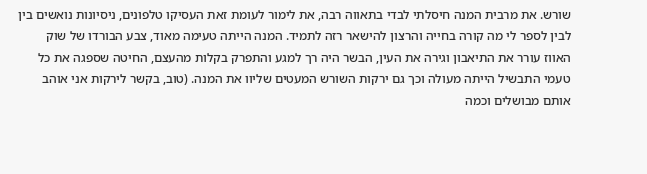שורש. את מרבית המנה חיסלתי לבדי בתאווה רבה, את לימור לעומת זאת העסיקו טלפונים, ניסיונות נואשים בין לבין לספר לי מה קורה בחייה והרצון להישאר רזה לתמיד. המנה הייתה טעימה מאוד, צבע הבורדו של שוק האווז עורר את התיאבון וגירה את העין, הבשר היה רך למגע והתפרק בקלות מהעצם, החיטה שספגה את כל טעמי התבשיל הייתה מעולה וכך גם ירקות השורש המעטים שליוו את המנה. (טוב, בקשר לירקות אני אוהב אותם מבושלים וכמה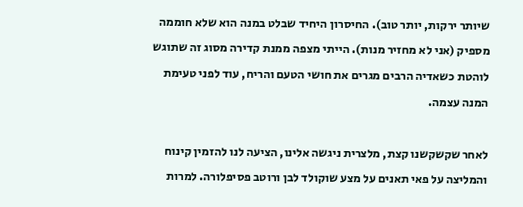שיותר ירקות, יותר טוב). החיסרון היחיד שבלט במנה הוא שלא חוממה מספיק (אני לא מחזיר מנות). הייתי מצפה ממנת קדירה מסוג זה שתוגש לוהטת כשאדיה הרבים מגרים את חושי הטעם והריח, עוד לפני טעימת המנה עצמה.

לאחר שקשקשנו קצת, מלצרית ניגשה אלינו, הציעה לנו להזמין קינוח והמליצה על פאי תאנים על מצע שוקולד לבן ורוטב פסיפלורה. למרות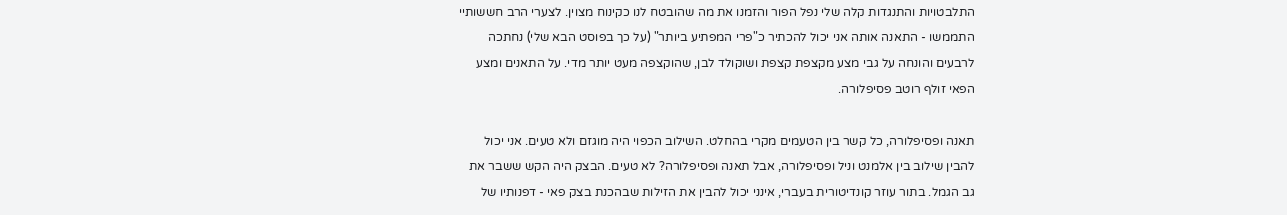התלבטויות והתנגדות קלה שלי נפל הפור והזמנו את מה שהובטח לנו כקינוח מצוין. לצערי הרב חששותיי התממשו - התאנה אותה אני יכול להכתיר כ"פרי המפתיע ביותר" (על כך בפוסט הבא שלי) נחתכה לרבעים והונחה על גבי מצע מקצפת קצפת ושוקולד לבן, שהוקצפה מעט יותר מדי. על התאנים ומצע הפאי זולף רוטב פסיפלורה.

תאנה ופסיפלורה, כל קשר בין הטעמים מקרי בהחלט. השילוב הכפוי היה מוגזם ולא טעים. אני יכול להבין שילוב בין אלמנט וניל ופסיפלורה, אבל תאנה ופסיפלורה? לא טעים. הבצק היה הקש ששבר את גב הגמל. בתור עוזר קונדיטורית בעברי, אינני יכול להבין את הזילות שבהכנת בצק פאי - דפנותיו של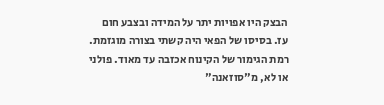הבצק היו אפויות יתר על המידה ובצבע חום עז. בסיסו של הפאי היה קשתי בצורה מוגזמת. רמת הגימור של הקינוח אכזבה עד מאוד. פולני או לא, מ"סוזאנה"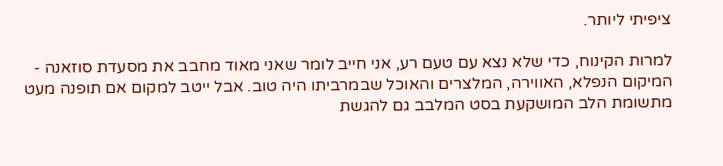ציפיתי ליותר.

למרות הקינוח, כדי שלא נצא עם טעם רע, אני חייב לומר שאני מאוד מחבב את מסעדת סוזאנה - המיקום הנפלא, האווירה, המלצרים והאוכל שבמרביתו היה טוב. אבל ייטב למקום אם תופנה מעט מתשומת הלב המושקעת בסט המלבב גם להגשת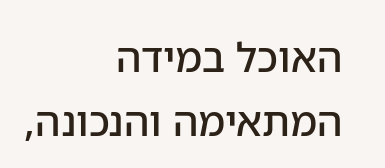האוכל במידה המתאימה והנכונה,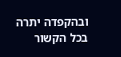ובהקפדה יתרה בכל הקשור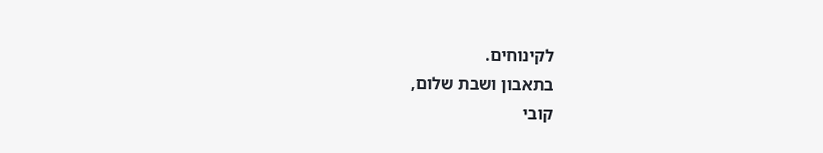לקינוחים.
בתאבון ושבת שלום,
קובי